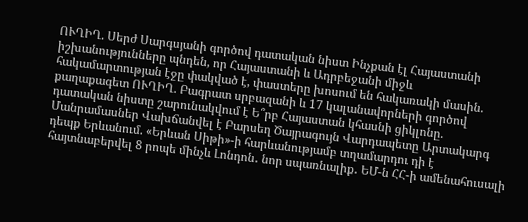ՈՒՂԻՂ. Սերժ Սարգսյանի գործով դատական նիստ Ինչքան էլ Հայաստանի իշխանությունները պնդեն, որ Հայաստանի և Ադրբեջանի միջև հակամարտության էջը փակված է, փաստերը խոսում են հակառակի մասին. քաղաքագետ ՈՒՂԻՂ. Բագրատ սրբազանի և 17 կալանավորների գործով դատական նիստը շարունակվում է Ե՞րբ Հայաստան կհասնի ցիկլոնը. Մանրամասներ Վախճանվել է Բարսեղ Ծայրագույն Վարդապետը Արտակարգ դեպք Երևանում. «Երևան Սիթի»-ի հարևանությամբ տղամարդու դի է հայտնաբերվել 8 րոպե մինչև Լոնդոն․ նոր սպառնալիք․ ԵՄ-ն ՀՀ-ի ամենահուսալի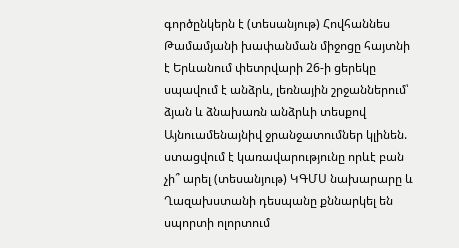գործընկերն է (տեսանյութ) Հովհաննես Թամամյանի խափանման միջոցը հայտնի է Երևանում փետրվարի 26-ի ցերեկը սպավում է անձրև, լեռնային շրջաններում՝ ձյան և ձնախառն անձրևի տեսքով Այնուամենայնիվ ջրանջատումներ կլինեն. ստացվում է կառավարությունը որևէ բան չի՞ արել (տեսանյութ) ԿԳՄՍ նախարարը և Ղազախստանի դեսպանը քննարկել են սպորտի ոլորտում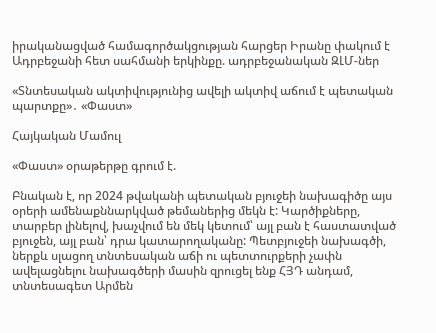իրականացված համագործակցության հարցեր Իրանը փակում է Ադրբեջանի հետ սահմանի երկինքը. ադրբեջանական ԶԼՄ-ներ

«Տնտեսական ակտիվությունից ավելի ակտիվ աճում է պետական պարտքը»․ «Փաստ»

Հայկական Մամուլ

«Փաստ» օրաթերթը գրում է.

Բնական է, որ 2024 թվականի պետական բյուջեի նախագիծը այս օրերի ամենաքննարկված թեմաներից մեկն է: Կարծիքները, տարբեր լինելով, խաչվում են մեկ կետում՝ այլ բան է հաստատված բյուջեն, այլ բան՝ դրա կատարողականը: Պետբյուջեի նախագծի, ներքև սլացող տնտեսական աճի ու պետտուրքերի չափն ավելացնելու նախագծերի մասին զրուցել ենք ՀՅԴ անդամ, տնտեսագետ Արմեն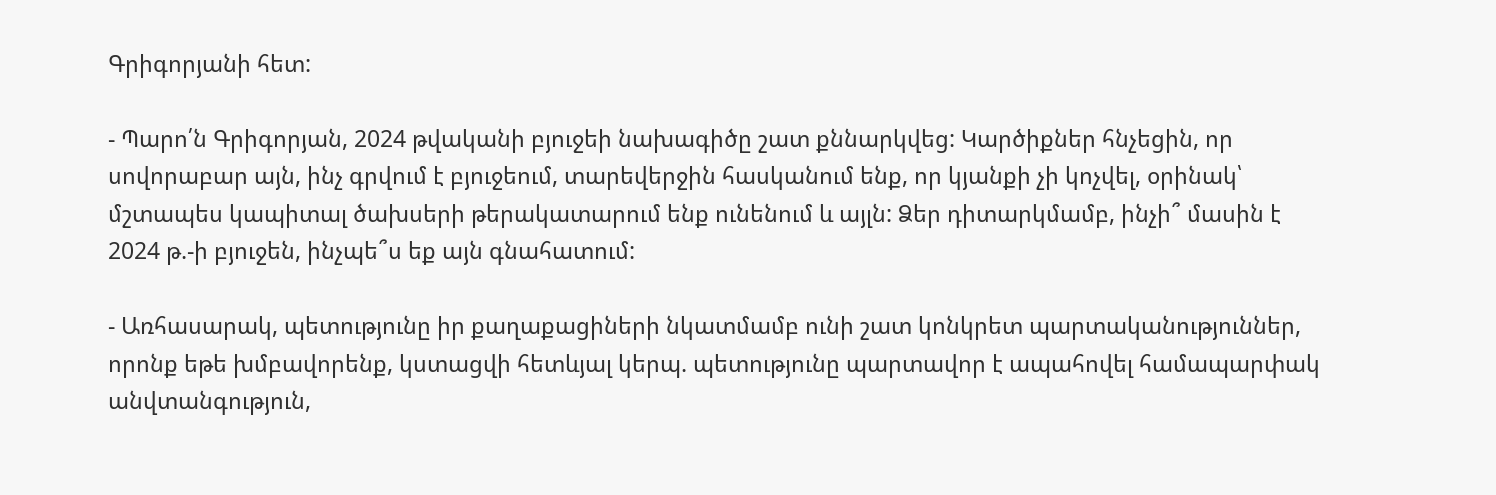Գրիգորյանի հետ:

- Պարո՛ն Գրիգորյան, 2024 թվականի բյուջեի նախագիծը շատ քննարկվեց: Կարծիքներ հնչեցին, որ սովորաբար այն, ինչ գրվում է բյուջեում, տարեվերջին հասկանում ենք, որ կյանքի չի կոչվել, օրինակ՝ մշտապես կապիտալ ծախսերի թերակատարում ենք ունենում և այլն: Ձեր դիտարկմամբ, ինչի՞ մասին է 2024 թ.-ի բյուջեն, ինչպե՞ս եք այն գնահատում:

- Առհասարակ, պետությունը իր քաղաքացիների նկատմամբ ունի շատ կոնկրետ պարտականություններ, որոնք եթե խմբավորենք, կստացվի հետևյալ կերպ. պետությունը պարտավոր է ապահովել համապարփակ անվտանգություն,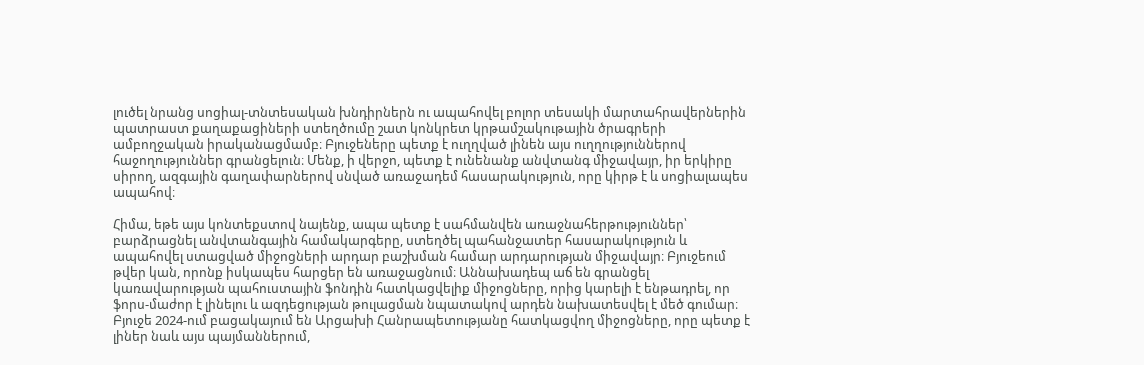լուծել նրանց սոցիալ-տնտեսական խնդիրներն ու ապահովել բոլոր տեսակի մարտահրավերներին պատրաստ քաղաքացիների ստեղծումը շատ կոնկրետ կրթամշակութային ծրագրերի ամբողջական իրականացմամբ։ Բյուջեները պետք է ուղղված լինեն այս ուղղություններով հաջողություններ գրանցելուն։ Մենք, ի վերջո, պետք է ունենանք անվտանգ միջավայր, իր երկիրը սիրող, ազգային գաղափարներով սնված առաջադեմ հասարակություն, որը կիրթ է և սոցիալապես ապահով։

Հիմա, եթե այս կոնտեքստով նայենք, ապա պետք է սահմանվեն առաջնահերթություններ՝ բարձրացնել անվտանգային համակարգերը, ստեղծել պահանջատեր հասարակություն և ապահովել ստացված միջոցների արդար բաշխման համար արդարության միջավայր։ Բյուջեում թվեր կան, որոնք իսկապես հարցեր են առաջացնում։ Աննախադեպ աճ են գրանցել կառավարության պահուստային ֆոնդին հատկացվելիք միջոցները, որից կարելի է ենթադրել, որ ֆորս-մաժոր է լինելու և ազդեցության թուլացման նպատակով արդեն նախատեսվել է մեծ գումար։ Բյուջե 2024-ում բացակայում են Արցախի Հանրապետությանը հատկացվող միջոցները, որը պետք է լիներ նաև այս պայմաններում,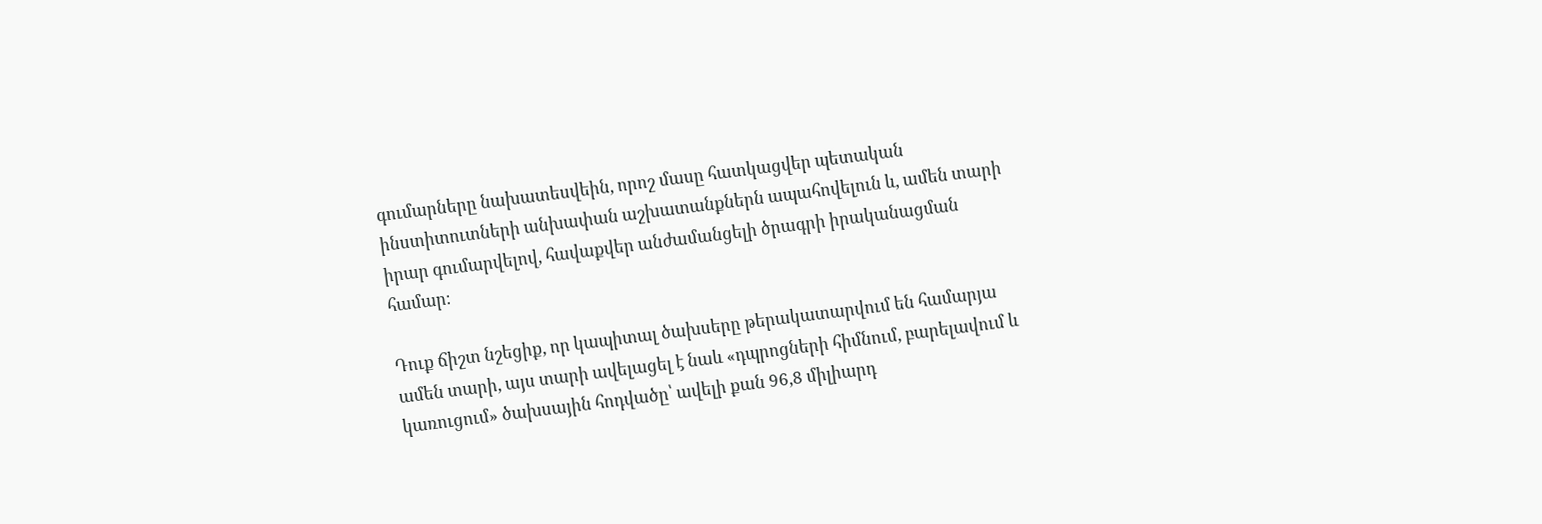գումարները նախատեսվեին, որոշ մասը հատկացվեր պետական ինստիտուտների անխափան աշխատանքներն ապահովելուն և, ամեն տարի իրար գումարվելով, հավաքվեր անժամանցելի ծրագրի իրականացման համար։

Դուք ճիշտ նշեցիք, որ կապիտալ ծախսերը թերակատարվում են համարյա ամեն տարի, այս տարի ավելացել է նաև «դպրոցների հիմնում, բարելավում և կառուցում» ծախսային հոդվածը՝ ավելի քան 96,8 միլիարդ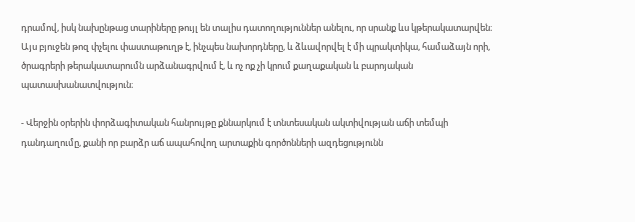դրամով, իսկ նախընթաց տարիները թույլ են տալիս դատողություններ անելու, որ սրանք ևս կթերակատարվեն։ Այս բյուջեն թոզ փչելու փաստաթուղթ է, ինչպես նախորդները, և ձևավորվել է մի պրակտիկա, համաձայն որի, ծրագրերի թերակատարումն արձանագրվում է, և ոչ ոք չի կրում քաղաքական և բարոյական պատասխանատվություն։

- Վերջին օրերին փորձագիտական հանրույթը քննարկում է տնտեսական ակտիվության աճի տեմպի դանդաղումը, քանի որ բարձր աճ ապահովող արտաքին գործոնների ազդեցությունն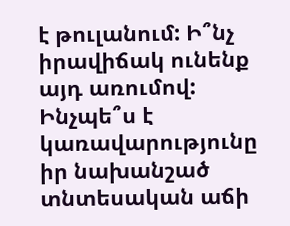է թուլանում: Ի՞նչ իրավիճակ ունենք այդ առումով: Ինչպե՞ս է կառավարությունը իր նախանշած տնտեսական աճի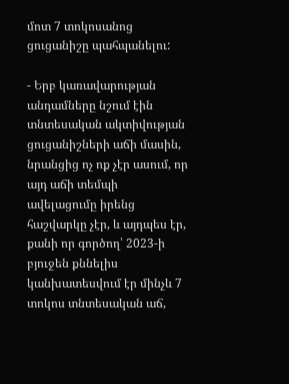մոտ 7 տոկոսանոց ցուցանիշը պահպանելու:

- Երբ կառավարության անդամները նշում էին տնտեսական ակտիվության ցուցանիշների աճի մասին, նրանցից ոչ ոք չէր ասում, որ այդ աճի տեմպի ավելացումը իրենց հաշվարկը չէր, և այդպես էր, քանի որ գործող՝ 2023-ի բյուջեն քննելիս կանխատեսվում էր մինչև 7 տոկոս տնտեսական աճ,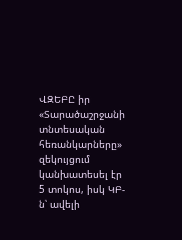ՎԶԵԲԸ իր «Տարածաշրջանի տնտեսական հեռանկարները» զեկույցում կանխատեսել էր 5 տոկոս, իսկ ԿԲ-ն՝ ավելի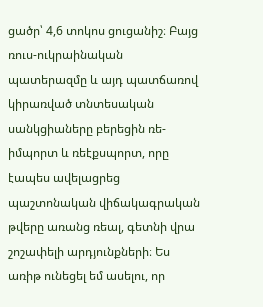ցածր՝ 4,6 տոկոս ցուցանիշ։ Բայց ռուս-ուկրաինական պատերազմը և այդ պատճառով կիրառված տնտեսական սանկցիաները բերեցին ռե-իմպորտ և ռեէքսպորտ, որը էապես ավելացրեց պաշտոնական վիճակագրական թվերը առանց ռեալ, գետնի վրա շոշափելի արդյունքների։ Ես առիթ ունեցել եմ ասելու, որ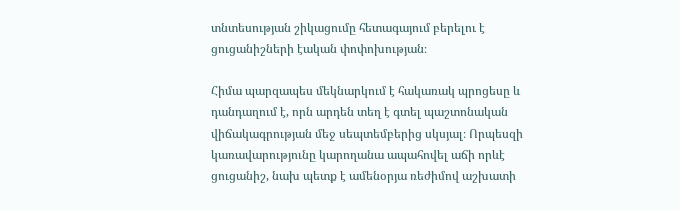տնտեսության շիկացումը հետագայում բերելու է ցուցանիշների էական փոփոխության։

Հիմա պարզապես մեկնարկում է հակառակ պրոցեսը և դանդաղում է, որն արդեն տեղ է գտել պաշտոնական վիճակագրության մեջ սեպտեմբերից սկսյալ։ Որպեսզի կառավարությունը կարողանա ապահովել աճի որևէ ցուցանիշ, նախ պետք է ամենօրյա ռեժիմով աշխատի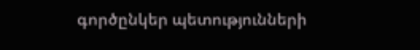գործընկեր պետությունների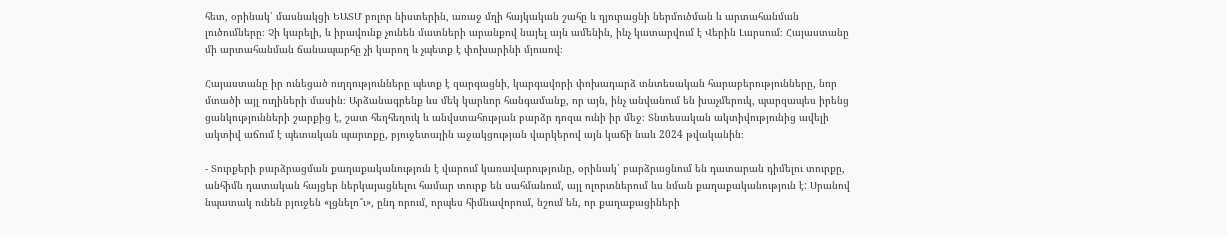հետ, օրինակ՝ մասնակցի ԵԱՏՄ բոլոր նիստերին, առաջ մղի հայկական շահը և դյուրացնի ներմուծման և արտահանման լուծումները։ Չի կարելի, և իրավունք չունեն մատների արանքով նայել այն ամենին, ինչ կատարվում է Վերին Լարսում։ Հայաստանը մի արտահանման ճանապարհը չի կարող և չպետք է փոխարինի մյուսով։

Հայաստանը իր ունեցած ուղղությունները պետք է զարգացնի, կարգավորի փոխադարձ տնտեսական հարաբերությունները, նոր մտածի այլ ուղիների մասին։ Արձանագրենք ևս մեկ կարևոր հանգամանք, որ այն, ինչ անվանում են խաչմերուկ, պարզապես իրենց ցանկությունների շարքից է, շատ հեղհեղուկ և անվստահության բարձր դոզա ունի իր մեջ։ Տնտեսական ակտիվությունից ավելի ակտիվ աճում է պետական պարտքը, բյուջետային աջակցության վարկերով այն կաճի նաև 2024 թվականին։

- Տուրքերի բարձրացման քաղաքականություն է վարում կառավարությունը, օրինակ՝ բարձրացնում են դատարան դիմելու տուրքը, անհիմն դատական հայցեր ներկայացնելու համար տուրք են սահմանում, այլ ոլորտներում ևս նման քաղաքականություն է: Սրանով նպատակ ունեն բյուջեն «լցնելո՞ւ», ընդ որում, որպես հիմնավորում, նշում են, որ քաղաքացիների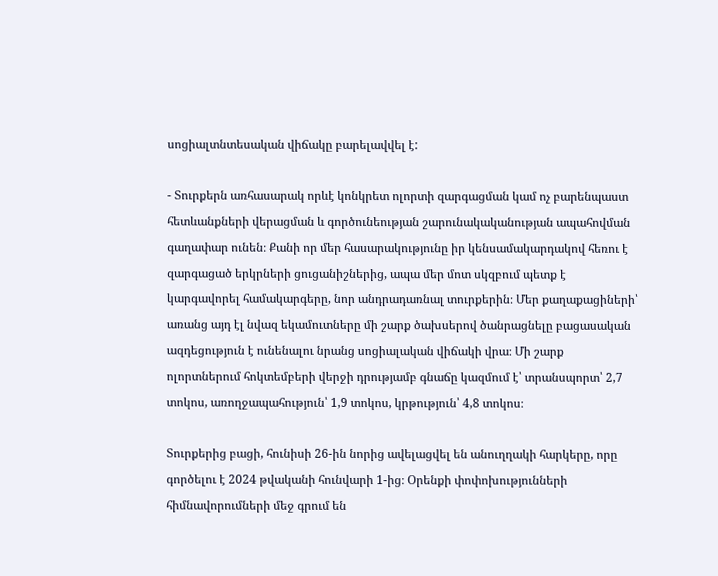սոցիալտնտեսական վիճակը բարելավվել է:

- Տուրքերն առհասարակ որևէ կոնկրետ ոլորտի զարգացման կամ ոչ բարենպաստ հետևանքների վերացման և գործունեության շարունակականության ապահովման գաղափար ունեն։ Քանի որ մեր հասարակությունը իր կենսամակարդակով հեռու է զարգացած երկրների ցուցանիշներից, ապա մեր մոտ սկզբում պետք է կարգավորել համակարգերը, նոր անդրադառնալ տուրքերին։ Մեր քաղաքացիների՝ առանց այդ էլ նվազ եկամուտները մի շարք ծախսերով ծանրացնելը բացասական ազդեցություն է ունենալու նրանց սոցիալական վիճակի վրա։ Մի շարք ոլորտներում հոկտեմբերի վերջի դրությամբ գնաճը կազմում է՝ տրանսպորտ՝ 2,7 տոկոս, առողջապահություն՝ 1,9 տոկոս, կրթություն՝ 4,8 տոկոս։

Տուրքերից բացի, հունիսի 26-ին նորից ավելացվել են անուղղակի հարկերը, որը գործելու է 2024 թվականի հունվարի 1-ից։ Օրենքի փոփոխությունների հիմնավորումների մեջ գրում են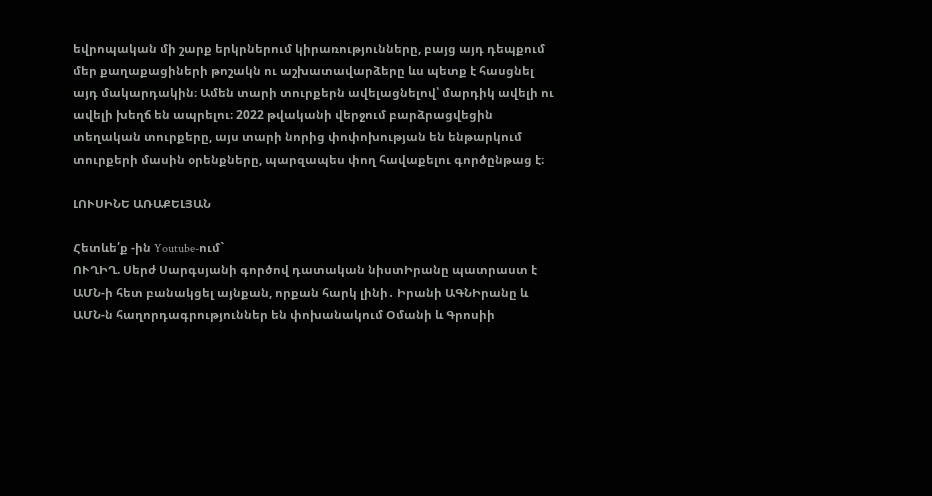եվրոպական մի շարք երկրներում կիրառությունները, բայց այդ դեպքում մեր քաղաքացիների թոշակն ու աշխատավարձերը ևս պետք է հասցնել այդ մակարդակին։ Ամեն տարի տուրքերն ավելացնելով՝ մարդիկ ավելի ու ավելի խեղճ են ապրելու։ 2022 թվականի վերջում բարձրացվեցին տեղական տուրքերը, այս տարի նորից փոփոխության են ենթարկում տուրքերի մասին օրենքները, պարզապես փող հավաքելու գործընթաց է։

ԼՈՒՍԻՆԵ ԱՌԱՔԵԼՅԱՆ

Հետևե՛ք -ին Youtube-ում`
ՈՒՂԻՂ. Սերժ Սարգսյանի գործով դատական նիստԻրանը պատրաստ է ԱՄՆ-ի հետ բանակցել այնքան, որքան հարկ լինի․ Իրանի ԱԳՆԻրանը և ԱՄՆ-ն հաղորդագրություններ են փոխանակում Օմանի և Գրոսիի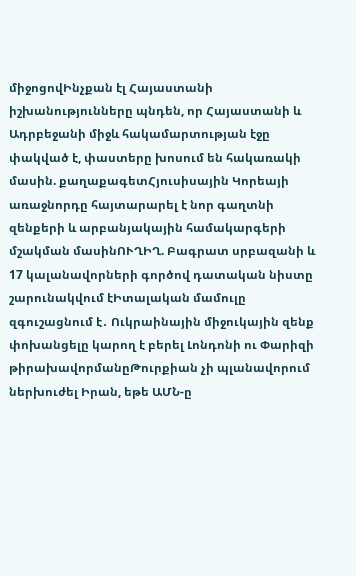միջոցովԻնչքան էլ Հայաստանի իշխանությունները պնդեն, որ Հայաստանի և Ադրբեջանի միջև հակամարտության էջը փակված է, փաստերը խոսում են հակառակի մասին. քաղաքագետՀյուսիսային Կորեայի առաջնորդը հայտարարել է նոր գաղտնի զենքերի և արբանյակային համակարգերի մշակման մասինՈՒՂԻՂ. Բագրատ սրբազանի և 17 կալանավորների գործով դատական նիստը շարունակվում էԻտալական մամուլը զգուշացնում է․ Ուկրաինային միջուկային զենք փոխանցելը կարող է բերել Լոնդոնի ու Փարիզի թիրախավորմանըԹուրքիան չի պլանավորում ներխուժել Իրան, եթե ԱՄՆ-ը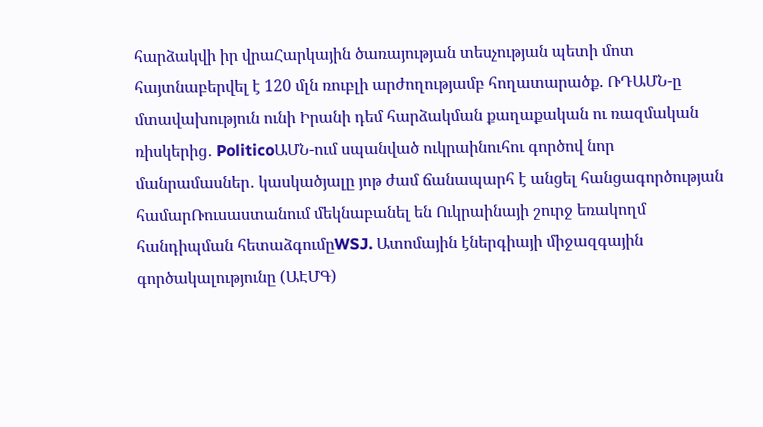հարձակվի իր վրաՀարկային ծառայության տեսչության պետի մոտ հայտնաբերվել է 120 մլն ռուբլի արժողությամբ հողատարածք. ՌԴԱՄՆ-ը մտավախություն ունի Իրանի դեմ հարձակման քաղաքական ու ռազմական ռիսկերից․ PoliticoԱՄՆ-ում սպանված ուկրաինուհու գործով նոր մանրամասներ․ կասկածյալը յոթ ժամ ճանապարհ է անցել հանցագործության համարՌուսաստանում մեկնաբանել են Ուկրաինայի շուրջ եռակողմ հանդիպման հետաձգումըWSJ. Ատոմային էներգիայի միջազգային գործակալությունը (ԱԷՄԳ)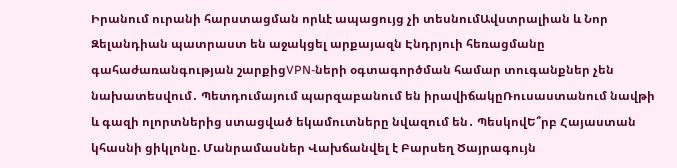Իրանում ուրանի հարստացման որևէ ապացույց չի տեսնումԱվստրալիան և Նոր Զելանդիան պատրաստ են աջակցել արքայազն Էնդրյուի հեռացմանը գահաժառանգության շարքիցVPN-ների օգտագործման համար տուգանքներ չեն նախատեսվում․ Պետդումայում պարզաբանում են իրավիճակըՌուսաստանում նավթի և գազի ոլորտներից ստացված եկամուտները նվազում են․ ՊեսկովԵ՞րբ Հայաստան կհասնի ցիկլոնը. Մանրամասներ Վախճանվել է Բարսեղ Ծայրագույն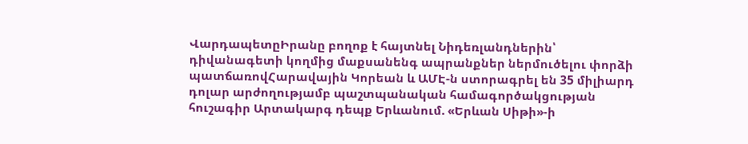ՎարդապետըԻրանը բողոք է հայտնել Նիդեռլանդներին՝ դիվանագետի կողմից մաքսանենգ ապրանքներ ներմուծելու փորձի պատճառովՀարավային Կորեան և ԱՄԷ-ն ստորագրել են 35 միլիարդ դոլար արժողությամբ պաշտպանական համագործակցության հուշագիր Արտակարգ դեպք Երևանում. «Երևան Սիթի»-ի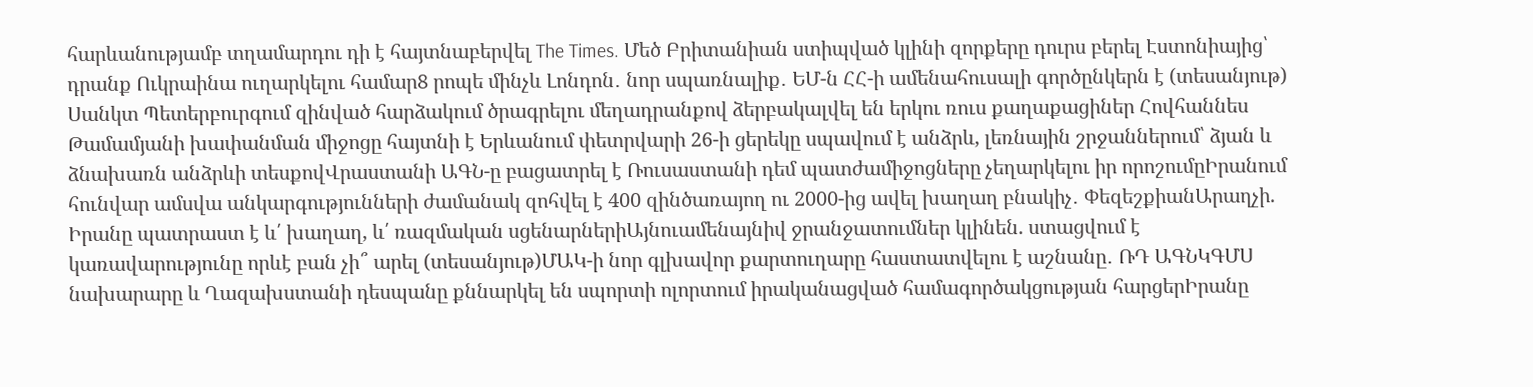հարևանությամբ տղամարդու դի է հայտնաբերվել The Times. Մեծ Բրիտանիան ստիպված կլինի զորքերը դուրս բերել Էստոնիայից՝ դրանք Ուկրաինա ուղարկելու համար8 րոպե մինչև Լոնդոն․ նոր սպառնալիք․ ԵՄ-ն ՀՀ-ի ամենահուսալի գործընկերն է (տեսանյութ) Սանկտ Պետերբուրգում զինված հարձակում ծրագրելու մեղադրանքով ձերբակալվել են երկու ռուս քաղաքացիներ Հովհաննես Թամամյանի խափանման միջոցը հայտնի է Երևանում փետրվարի 26-ի ցերեկը սպավում է անձրև, լեռնային շրջաններում՝ ձյան և ձնախառն անձրևի տեսքովՎրաստանի ԱԳՆ-ը բացատրել է Ռուսաստանի դեմ պատժամիջոցները չեղարկելու իր որոշումըԻրանում հունվար ամսվա անկարգությունների ժամանակ զոհվել է 400 զինծառայող ու 2000-ից ավել խաղաղ բնակիչ․ ՓեզեշքիանԱրաղչի. Իրանը պատրաստ է և՛ խաղաղ, և՛ ռազմական սցենարներիԱյնուամենայնիվ ջրանջատումներ կլինեն. ստացվում է կառավարությունը որևէ բան չի՞ արել (տեսանյութ)ՄԱԿ-ի նոր գլխավոր քարտուղարը հաստատվելու է աշնանը․ ՌԴ ԱԳՆԿԳՄՍ նախարարը և Ղազախստանի դեսպանը քննարկել են սպորտի ոլորտում իրականացված համագործակցության հարցերԻրանը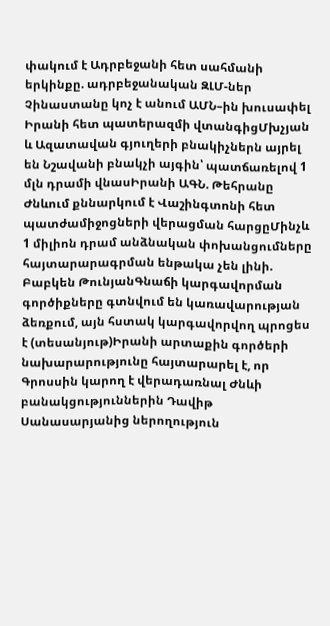փակում է Ադրբեջանի հետ սահմանի երկինքը. ադրբեջանական ԶԼՄ-ներ Չինաստանը կոչ է անում ԱՄՆ–ին խուսափել Իրանի հետ պատերազմի վտանգիցՄխչյան և Ազատավան գյուղերի բնակիչներն այրել են Նշավանի բնակչի այգին՝ պատճառելով 1 մլն դրամի վնասԻրանի ԱԳՆ. Թեհրանը Ժնևում քննարկում է Վաշինգտոնի հետ պատժամիջոցների վերացման հարցըՄինչև 1 միլիոն դրամ անձնական փոխանցումները հայտարարագրման ենթակա չեն լինի. Բաբկեն ԹունյանԳնաճի կարգավորման գործիքները գտնվում են կառավարության ձեռքում, այն հստակ կարգավորվող պրոցես է (տեսանյութ)Իրանի արտաքին գործերի նախարարությունը հայտարարել է, որ Գրոսսին կարող է վերադառնալ Ժնևի բանակցություններին Դավիթ Սանասարյանից ներողություն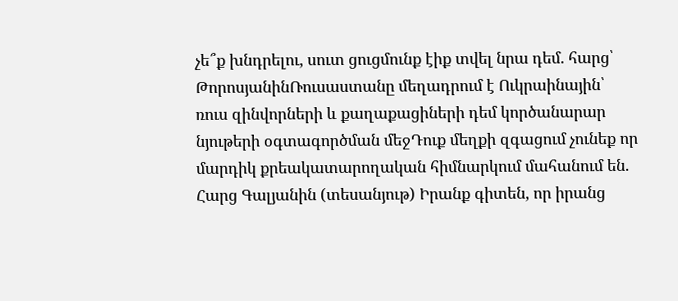չե՞ք խնդրելու, սուտ ցուցմունք էիք տվել նրա դեմ. հարց՝ ԹորոսյանինՌուսաստանը մեղադրում է Ուկրաինային՝ ռուս զինվորների և քաղաքացիների դեմ կործանարար նյութերի օգտագործման մեջԴուք մեղքի զգացում չունեք որ մարդիկ քրեակատարողական հիմնարկում մահանում են. Հարց Գալյանին (տեսանյութ) Իրանք գիտեն, որ իրանց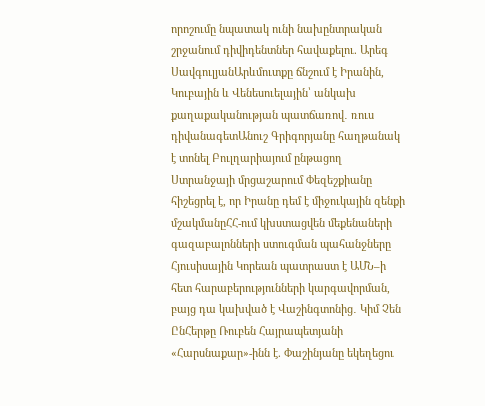որոշումը նպատակ ունի նախընտրական շրջանում դիվիդենտներ հավաքելու. Արեգ ՍավգուլյանԱրևմուտքը ճնշում է Իրանին, Կուբային և Վենեսուելային՝ անկախ քաղաքականության պատճառով․ ռուս դիվանագետԱնուշ Գրիգորյանը հաղթանակ է տոնել Բուլղարիայում ընթացող Ստրանջայի մրցաշարում Փեզեշքիանը հիշեցրել է, որ Իրանը դեմ է միջուկային զենքի մշակմանըՀՀ-ում կխստացվեն մեքենաների գազաբալոնների ստուգման պահանջները Հյուսիսային Կորեան պատրաստ է ԱՄՆ–ի հետ հարաբերությունների կարգավորման, բայց դա կախված է Վաշինգտոնից․ Կիմ Չեն ԸնՀերթը Ռուբեն Հայրապետյանի «Հարսնաքար»-ինն է. Փաշինյանը եկեղեցու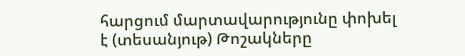հարցում մարտավարությունը փոխել է (տեսանյութ) Թոշակները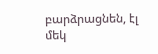բարձրացնեն, էլ մեկ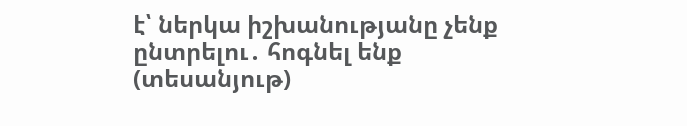է՝ ներկա իշխանությանը չենք ընտրելու․ հոգնել ենք (տեսանյութ)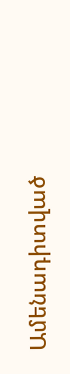Ամենադիտված